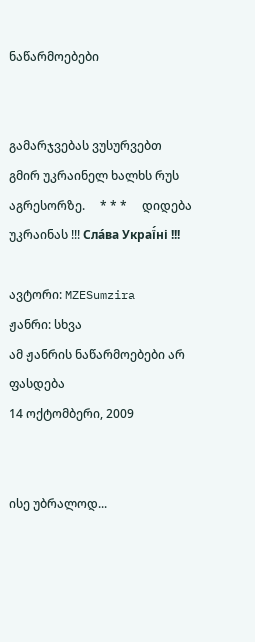ნაწარმოებები


გამარჯვებას ვუსურვებთ გმირ უკრაინელ ხალხს რუს აგრესორზე.     * * *     დიდება უკრაინას !!! Сла́ва Украї́ні !!!

ავტორი: MZESumzira
ჟანრი: სხვა
ამ ჟანრის ნაწარმოებები არ ფასდება
14 ოქტომბერი, 2009


ისე უბრალოდ...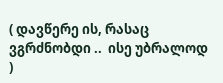( დავწერე ის, რასაც ვგრძნობდი ..  ისე უბრალოდ )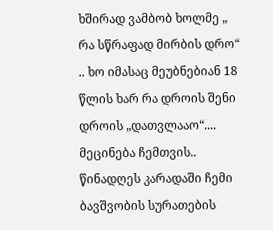ხშირად ვამბობ ხოლმე „ რა სწრაფად მირბის დრო“ .. ხო იმასაც მეუბნებიან 18 წლის ხარ რა დროის შენი დროის „დათვლააო“.... მეცინება ჩემთვის..
წინადღეს კარადაში ჩემი ბავშვობის სურათების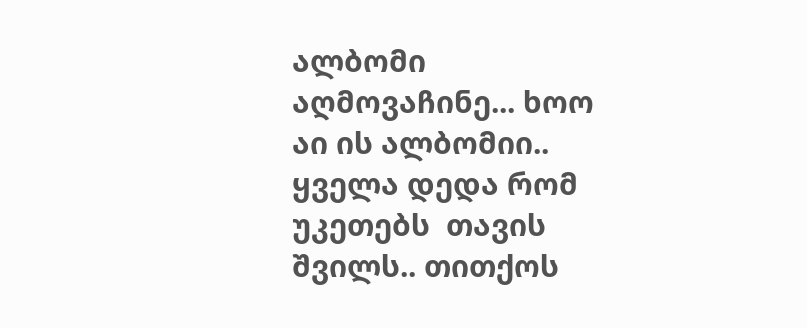ალბომი აღმოვაჩინე... ხოო აი ის ალბომიი.. ყველა დედა რომ უკეთებს  თავის შვილს.. თითქოს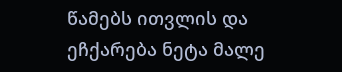წამებს ითვლის და ეჩქარება ნეტა მალე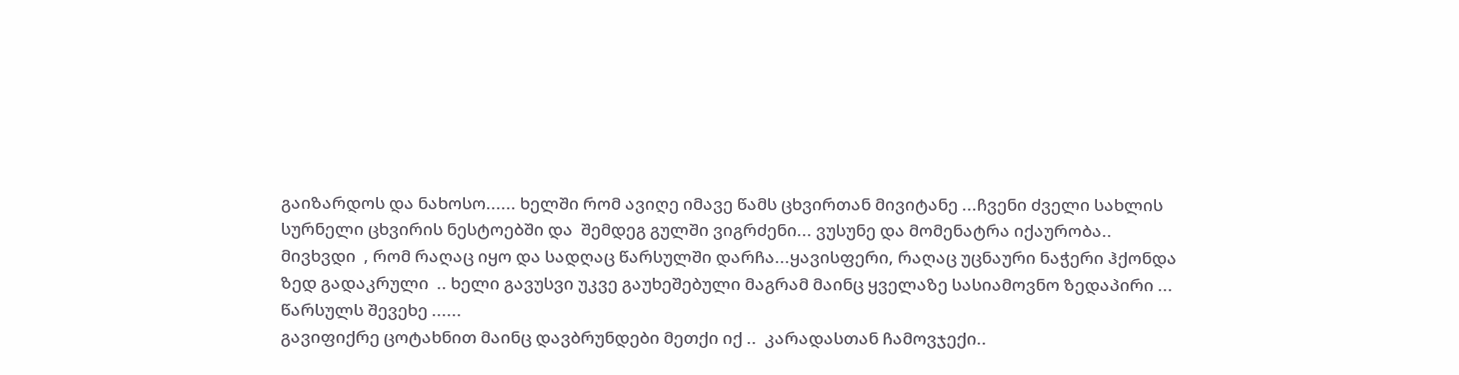გაიზარდოს და ნახოსო...... ხელში რომ ავიღე იმავე წამს ცხვირთან მივიტანე ...ჩვენი ძველი სახლის სურნელი ცხვირის ნესტოებში და  შემდეგ გულში ვიგრძენი... ვუსუნე და მომენატრა იქაურობა.. მივხვდი  , რომ რაღაც იყო და სადღაც წარსულში დარჩა...ყავისფერი, რაღაც უცნაური ნაჭერი ჰქონდა ზედ გადაკრული  .. ხელი გავუსვი უკვე გაუხეშებული მაგრამ მაინც ყველაზე სასიამოვნო ზედაპირი ... წარსულს შევეხე ......
გავიფიქრე ცოტახნით მაინც დავბრუნდები მეთქი იქ ..  კარადასთან ჩამოვჯექი..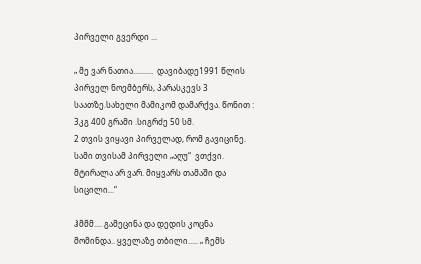პირველი გვერდი ...

„ მე ვარ ნათია..........  დავიბადე1991 წლის პირველ ნოემბერს, პარასკევს 3 საათზე.სახელი მამიკომ დამარქვა. წონით :  3კგ 400 გრამი .სიგრძე 50 სმ.
2 თვის ვიყავი პირველად, რომ გავიცინე. სამი თვისამ პირველი „აღუ“  ვთქვი.
მტირალა არ ვარ. მიყვარს თამაში და სიცილი...“

ჰმმმ.... გამეცინა და დედის კოცნა მომინდა.. ყველაზე თბილი..... „ ჩემს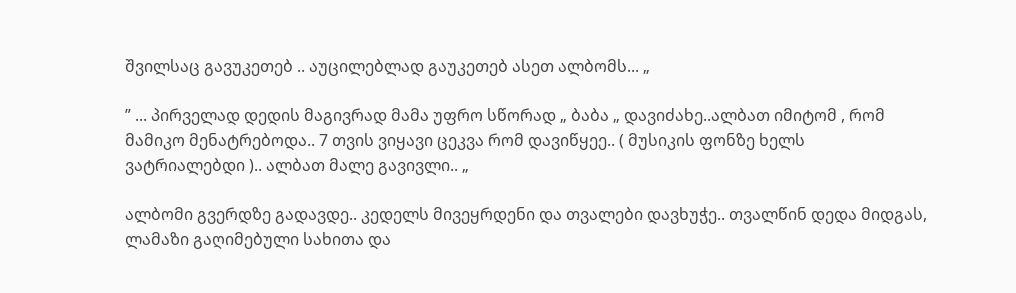შვილსაც გავუკეთებ .. აუცილებლად გაუკეთებ ასეთ ალბომს... „

” ... პირველად დედის მაგივრად მამა უფრო სწორად „ ბაბა „ დავიძახე..ალბათ იმიტომ , რომ მამიკო მენატრებოდა.. 7 თვის ვიყავი ცეკვა რომ დავიწყეე.. ( მუსიკის ფონზე ხელს ვატრიალებდი ).. ალბათ მალე გავივლი.. „

ალბომი გვერდზე გადავდე.. კედელს მივეყრდენი და თვალები დავხუჭე.. თვალწინ დედა მიდგას, ლამაზი გაღიმებული სახითა და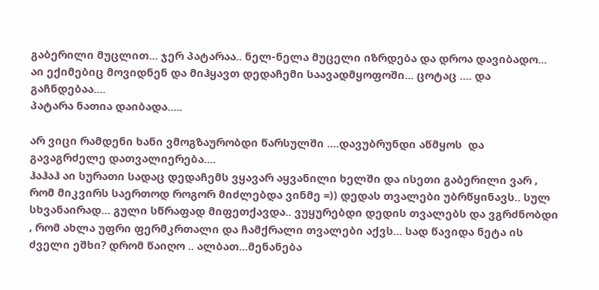გაბერილი მუცლით... ჯერ პატარაა.. ნელ-ნელა მუცელი იზრდება და დროა დავიბადო...
აი ექიმებიც მოვიდნენ და მიჰყავთ დედაჩემი საავადმყოფოში... ცოტაც .... და  გაჩნდებაა....
პატარა ნათია დაიბადა.....

არ ვიცი რამდენი ხანი ვმოგზაურობდი წარსულში ....დავუბრუნდი აწმყოს  და  გავაგრძელე დათვალიერება....
ჰაჰაჰ აი სურათი სადაც დედაჩემს ვყავარ აყვანილი ხელში და ისეთი გაბერილი ვარ , რომ მიკვირს საერთოდ როგორ მიძლებდა ვინმე =)) დედას თვალები უბრწყინავს.. სულ სხვანაირად... გული სწრაფად მიფეთქავდა.. ვუყურებდი დედის თვალებს და ვგრძნობდი , რომ ახლა უფრი ფერმკრთალი და ჩამქრალი თვალები აქვს... სად წავიდა ნეტა ის ძველი ეშხი? დრომ წაიღო .. ალბათ...მენანება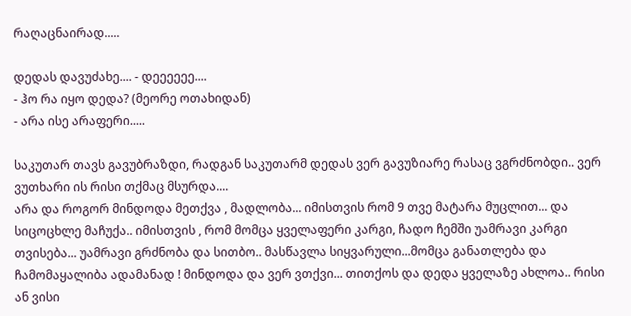რაღაცნაირად.....

დედას დავუძახე.... - დეეეეეე....
- ჰო რა იყო დედა? (მეორე ოთახიდან)
- არა ისე არაფერი.....

საკუთარ თავს გავუბრაზდი, რადგან საკუთარმ დედას ვერ გავუზიარე რასაც ვგრძნობდი.. ვერ ვუთხარი ის რისი თქმაც მსურდა....
არა და როგორ მინდოდა მეთქვა , მადლობა... იმისთვის რომ 9 თვე მატარა მუცლით... და სიცოცხლე მაჩუქა.. იმისთვის , რომ მომცა ყველაფერი კარგი, ჩადო ჩემში უამრავი კარგი თვისება... უამრავი გრძნობა და სითბო.. მასწავლა სიყვარული...მომცა განათლება და ჩამომაყალიბა ადამანად ! მინდოდა და ვერ ვთქვი... თითქოს და დედა ყველაზე ახლოა.. რისი ან ვისი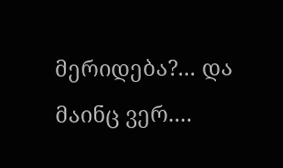მერიდება?... და მაინც ვერ....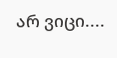არ ვიცი....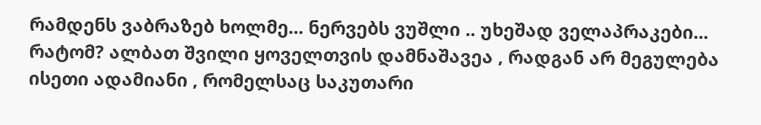რამდენს ვაბრაზებ ხოლმე... ნერვებს ვუშლი .. უხეშად ველაპრაკები... რატომ? ალბათ შვილი ყოველთვის დამნაშავეა , რადგან არ მეგულება ისეთი ადამიანი , რომელსაც საკუთარი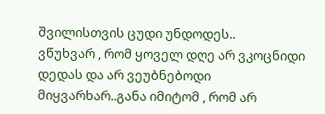შვილისთვის ცუდი უნდოდეს..
ვწუხვარ , რომ ყოველ დღე არ ვკოცნიდი დედას და არ ვეუბნებოდი მიყვარხარ..განა იმიტომ , რომ არ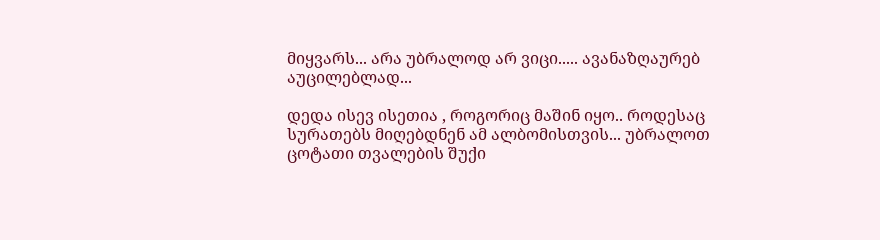მიყვარს... არა უბრალოდ არ ვიცი..... ავანაზღაურებ აუცილებლად...

დედა ისევ ისეთია , როგორიც მაშინ იყო.. როდესაც სურათებს მიღებდნენ ამ ალბომისთვის... უბრალოთ ცოტათი თვალების შუქი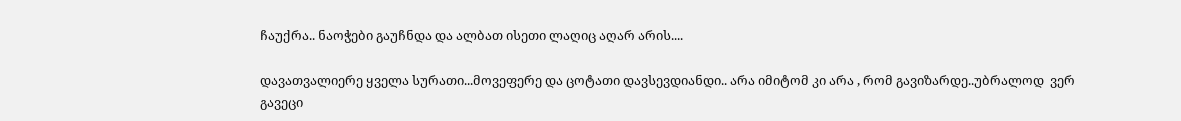ჩაუქრა.. ნაოჭები გაუჩნდა და ალბათ ისეთი ლაღიც აღარ არის....

დავათვალიერე ყველა სურათი...მოვეფერე და ცოტათი დავსევდიანდი.. არა იმიტომ კი არა , რომ გავიზარდე..უბრალოდ  ვერ გავეცი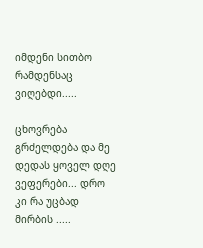იმდენი სითბო რამდენსაც ვიღებდი.....

ცხოვრება გრძელდება და მე დედას ყოველ დღე ვეფერები... დრო კი რა უცბად მირბის .....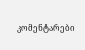კომენტარები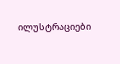ილუსტრაციები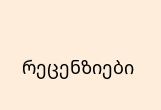რეცენზიები